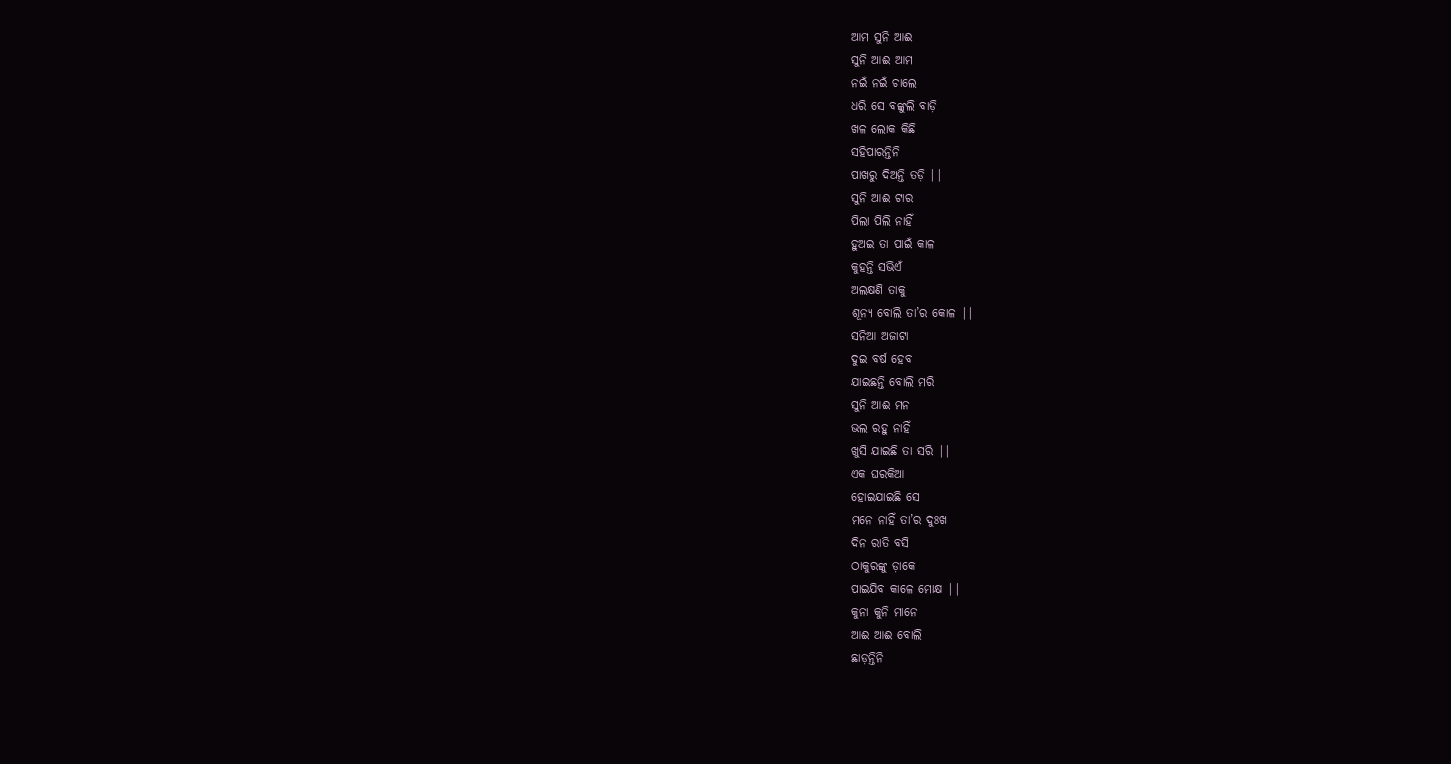ଆମ ସୁନି ଆଈ
ସୁନି ଆଈ ଆମ
ନଇଁ ନଇଁ ଚାଲେ
ଧରି ସେ ବଙ୍କୁଲି ବାଡ଼ି
ଖଳ ଲୋକ କିଛି
ସହିପାରନ୍ତିନି
ପାଖରୁ ଦିଅନ୍ତି ତଡ଼ି ||
ସୁନି ଆଈ ଟାର
ପିଲା ପିଲି ନାହିଁ
ହୁଅଇ ତା ପାଇଁ କାଳ
କୁହନ୍ତି ସଭିଏଁ
ଅଲକ୍ଷଣି ତାକୁ
ଶୂନ୍ୟ ବୋଲି ତା’ର କୋଳ ||
ସନିଆ ଅଜାଟା
ଦୁଇ ବର୍ଷ ହେବ
ଯାଇଛନ୍ତି ବୋଲି ମରି
ସୁନି ଆଈ ମନ
ଭଲ ରହୁ ନାହିଁ
ଖୁସି ଯାଇଛି ତା ସରି ||
ଏକ ଘରକିଆ
ହୋଇଯାଇଛି ସେ
ମନେ ନାହିଁ ତା’ର ଦୁଃଖ
ଦିନ ରାତି ବସି
ଠାକୁରଙ୍କୁ ଡ଼ାକେ
ପାଇଯିବ କାଳେ ମୋକ୍ଷ ||
କୁନା କୁନି ମାନେ
ଆଈ ଆଈ ବୋଲି
ଛାଡ଼ନ୍ତିନି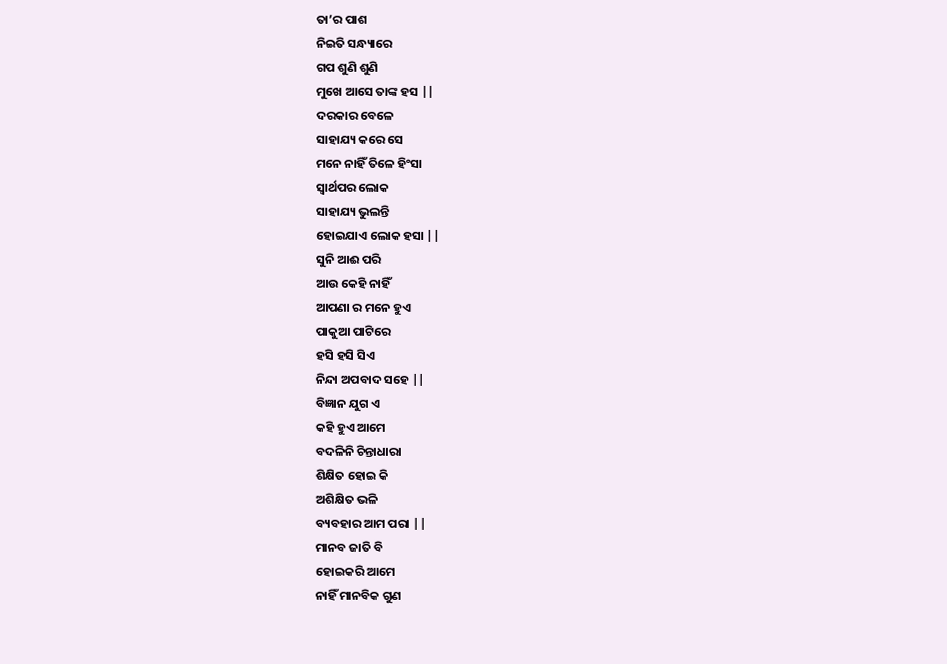ତା’ର ପାଶ
ନିଇତି ସନ୍ଧ୍ୟାରେ
ଗପ ଶୁଣି ଶୁଣି
ମୁଖେ ଆସେ ତାଙ୍କ ହସ ||
ଦରକାର ବେଳେ
ସାହାଯ୍ୟ କରେ ସେ
ମନେ ନାହିଁ ତିଳେ ହିଂସା
ସ୍ୱାର୍ଥପର ଲୋକ
ସାହାଯ୍ୟ ଭୁଲନ୍ତି
ହୋଇଯାଏ ଲୋକ ହସା ||
ସୁନି ଆଈ ପରି
ଆଉ କେହି ନାହିଁ
ଆପଣା ର ମନେ ହୁଏ
ପାକୁଆ ପାଟିରେ
ହସି ହସି ସିଏ
ନିନ୍ଦା ଅପବାଦ ସହେ ||
ବିଜ୍ଞାନ ଯୁଗ ଏ
କହି ହୁଏ ଆମେ
ବଦଳିନି ଚିନ୍ତାଧାରା
ଶିକ୍ଷିତ ହୋଇ କି
ଅଶିକ୍ଷିତ ଭଳି
ବ୍ୟବହାର ଆମ ପରା ||
ମାନବ ଜାତି ବି
ହୋଇକରି ଆମେ
ନାହିଁ ମାନବିକ ଗୁଣ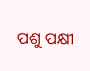ପଶୁ ପକ୍ଷୀ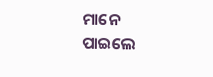ମାନେ
ପାଇଲେ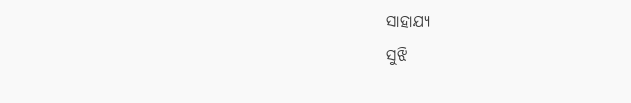ସାହାଯ୍ୟ
ସୁଝି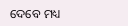ଦେବେ ମଧ୍ୟ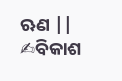ଋଣ ||
✍ବିକାଶ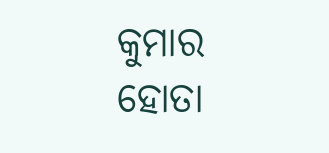କୁମାର ହୋତା